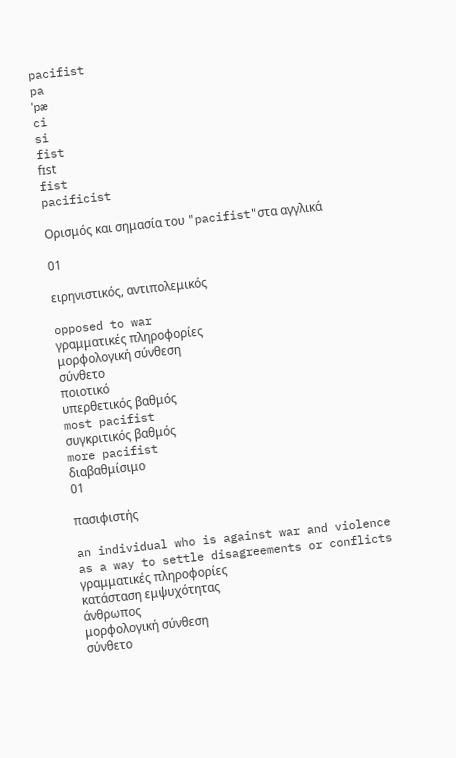pacifist
pa
ˈpæ
ci
si
fist
fɪst
fist
pacificist

Ορισμός και σημασία του "pacifist"στα αγγλικά

01

ειρηνιστικός, αντιπολεμικός

opposed to war
γραμματικές πληροφορίες
μορφολογική σύνθεση
σύνθετο
ποιοτικό
υπερθετικός βαθμός
most pacifist
συγκριτικός βαθμός
more pacifist
διαβαθμίσιμο
01

πασιφιστής

an individual who is against war and violence as a way to settle disagreements or conflicts
γραμματικές πληροφορίες
κατάσταση εμψυχότητας
άνθρωπος
μορφολογική σύνθεση
σύνθετο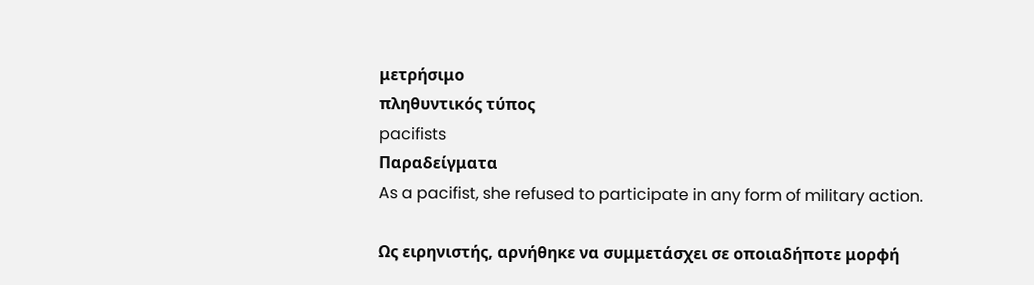μετρήσιμο
πληθυντικός τύπος
pacifists
Παραδείγματα
As a pacifist, she refused to participate in any form of military action.

Ως ειρηνιστής, αρνήθηκε να συμμετάσχει σε οποιαδήποτε μορφή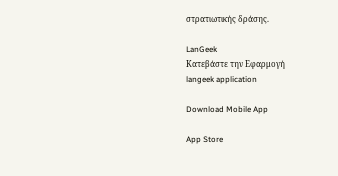στρατιωτικής δράσης.

LanGeek
Κατεβάστε την Εφαρμογή
langeek application

Download Mobile App

App Store